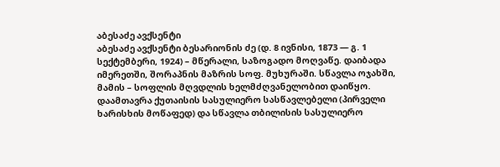აბესაძე ავქსენტი
აბესაძე ავქსენტი ბესარიონის ძე (დ. 8 ივნისი, 1873 — გ. 1 სექტემბერი, 1924) – მწერალი, საზოგადო მოღვაწე. დაიბადა იმერეთში, შორაპნის მაზრის სოფ. მუხურაში. სწავლა ოჯახში, მამის – სოფლის მღვდლის ხელმძღვანელობით დაიწყო. დაამთავრა ქუთაისის სასულიერო სასწავლებელი (პირველი ხარისხის მოწაფედ) და სწავლა თბილისის სასულიერო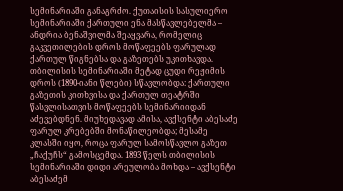სემინარიაში განაგრძო. ქუთაისის სასულიერო სემინარიაში ქართული ენა მასწავლებელმა – ანდრია ბენაშვილმა შეაყვარა, რომელიც გაკვეთილების დროს მოწაფეებს ფარულად ქართულ წიგნებსა და გაზეთებს უკითხავდა. თბილისის სემინარიაში მეტად ცუდი რეჟიმის დროს (1890-იანი წლები) სწავლობდა: ქართული გაზეთის კითხვისა და ქართულ თეატრში წასვლისათვის მოწაფეებს სემინარიიდან აძევებდნენ. მიუხედავად ამისა, ავქსენტი აბესაძე ფარულ კრებებში მონაწილეობდა; მესამე კლასში იყო, როცა ფარულ სამოსწავლო გაზეთ „ჩაქუჩს“ გამოსცემდა. 1893 წელს თბილისის სემინარიაში დიდი არეულობა მოხდა – ავქსენტი აბესაძემ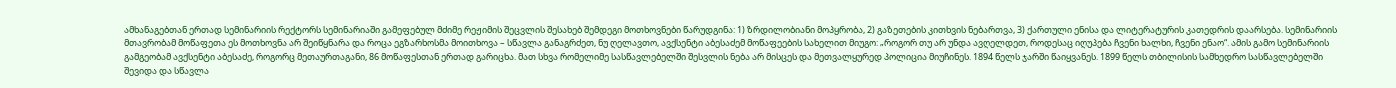ამხანაგებთან ერთად სემინარიის რექტორს სემინარიაში გამეფებულ მძიმე რეჟიმის შეცვლის შესახებ შემდეგი მოთხოვნები წარუდგინა: 1) ზრდილობიანი მოპყრობა, 2) გაზეთების კითხვის ნებართვა, 3) ქართული ენისა და ლიტერატურის კათედრის დაარსება. სემინარიის მთავრობამ მოწაფეთა ეს მოთხოვნა არ შეიწყნარა და როცა ეგზარხოსმა მოითხოვა – სწავლა განაგრძეთ, ნუ ღელავთო, ავქსენტი აბესაძემ მოწაფეების სახელით მიუგო: „როგორ თუ არ უნდა ავღელდეთ, როდესაც იღუპება ჩვენი ხალხი, ჩვენი ენაო“. ამის გამო სემინარიის გამგეობამ ავქსენტი აბესაძე, როგორც მეთაურთაგანი, 86 მოწაფესთან ერთად გარიცხა. მათ სხვა რომელიმე სასწავლებელში შესვლის ნება არ მისცეს და მეთვალყურედ პოლიცია მიუჩინეს. 1894 წელს ჯარში წაიყვანეს. 1899 წელს თბილისის სამხედრო სასწავლებელში შევიდა და სწავლა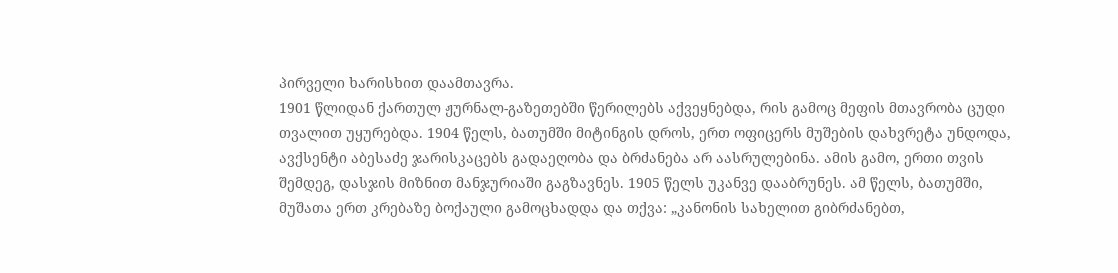პირველი ხარისხით დაამთავრა.
1901 წლიდან ქართულ ჟურნალ-გაზეთებში წერილებს აქვეყნებდა, რის გამოც მეფის მთავრობა ცუდი თვალით უყურებდა. 1904 წელს, ბათუმში მიტინგის დროს, ერთ ოფიცერს მუშების დახვრეტა უნდოდა, ავქსენტი აბესაძე ჯარისკაცებს გადაეღობა და ბრძანება არ აასრულებინა. ამის გამო, ერთი თვის შემდეგ, დასჯის მიზნით მანჯურიაში გაგზავნეს. 1905 წელს უკანვე დააბრუნეს. ამ წელს, ბათუმში, მუშათა ერთ კრებაზე ბოქაული გამოცხადდა და თქვა: „კანონის სახელით გიბრძანებთ,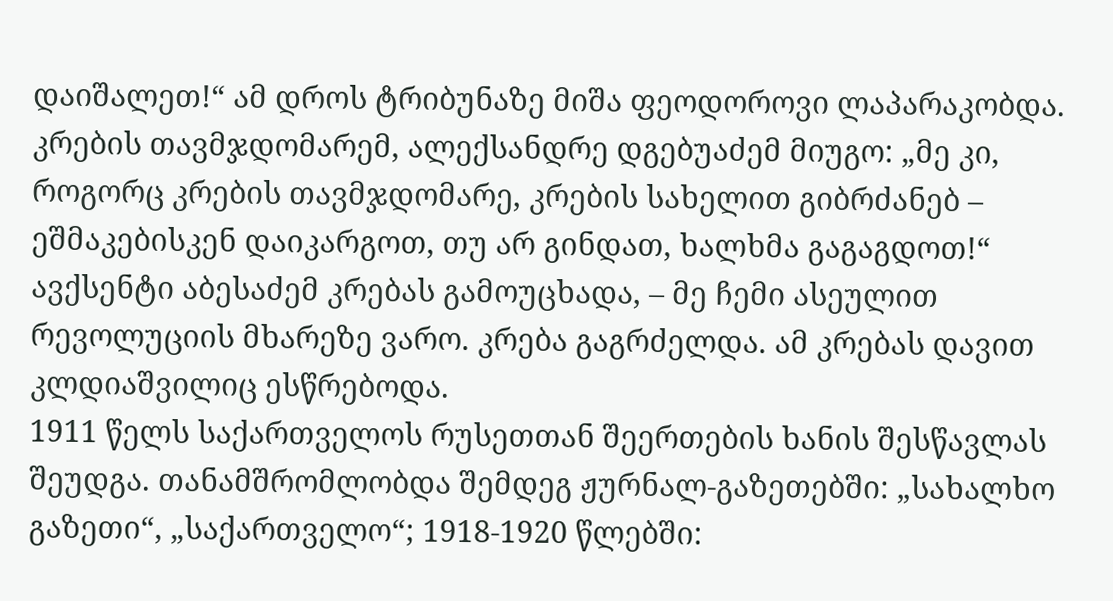დაიშალეთ!“ ამ დროს ტრიბუნაზე მიშა ფეოდოროვი ლაპარაკობდა. კრების თავმჯდომარემ, ალექსანდრე დგებუაძემ მიუგო: „მე კი, როგორც კრების თავმჯდომარე, კრების სახელით გიბრძანებ – ეშმაკებისკენ დაიკარგოთ, თუ არ გინდათ, ხალხმა გაგაგდოთ!“ ავქსენტი აბესაძემ კრებას გამოუცხადა, – მე ჩემი ასეულით რევოლუციის მხარეზე ვარო. კრება გაგრძელდა. ამ კრებას დავით კლდიაშვილიც ესწრებოდა.
1911 წელს საქართველოს რუსეთთან შეერთების ხანის შესწავლას შეუდგა. თანამშრომლობდა შემდეგ ჟურნალ-გაზეთებში: „სახალხო გაზეთი“, „საქართველო“; 1918-1920 წლებში: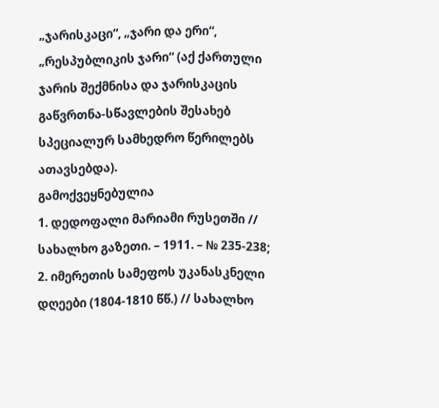„ჯარისკაცი“, „ჯარი და ერი“, „რესპუბლიკის ჯარი“ (აქ ქართული ჯარის შექმნისა და ჯარისკაცის გაწვრთნა-სწავლების შესახებ სპეციალურ სამხედრო წერილებს ათავსებდა).
გამოქვეყნებულია
1. დედოფალი მარიამი რუსეთში // სახალხო გაზეთი. – 1911. – № 235-238;
2. იმერეთის სამეფოს უკანასკნელი დღეები (1804-1810 წწ.) // სახალხო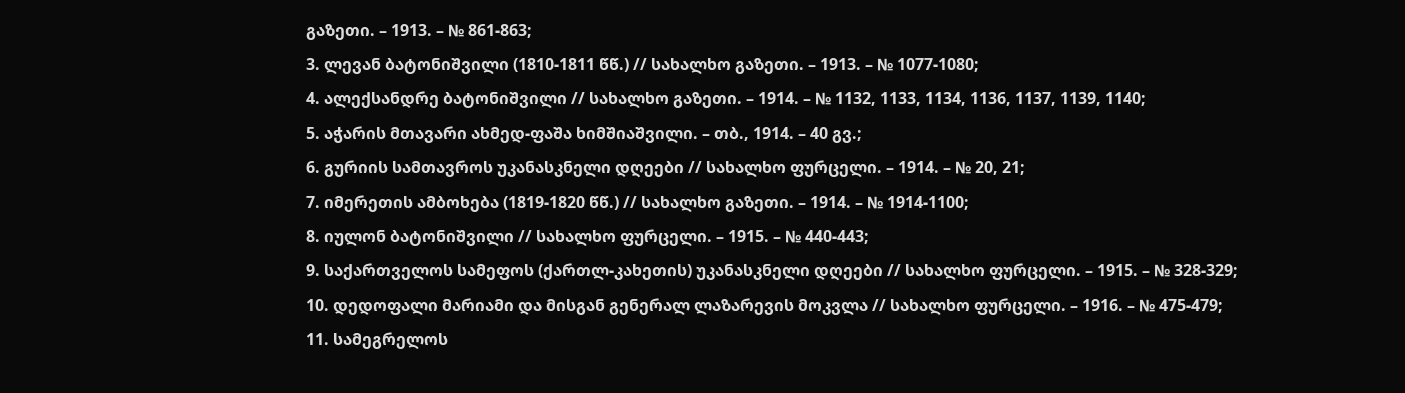გაზეთი. – 1913. – № 861-863;
3. ლევან ბატონიშვილი (1810-1811 წწ.) // სახალხო გაზეთი. – 1913. – № 1077-1080;
4. ალექსანდრე ბატონიშვილი // სახალხო გაზეთი. – 1914. – № 1132, 1133, 1134, 1136, 1137, 1139, 1140;
5. აჭარის მთავარი ახმედ-ფაშა ხიმშიაშვილი. – თბ., 1914. – 40 გვ.;
6. გურიის სამთავროს უკანასკნელი დღეები // სახალხო ფურცელი. – 1914. – № 20, 21;
7. იმერეთის ამბოხება (1819-1820 წწ.) // სახალხო გაზეთი. – 1914. – № 1914-1100;
8. იულონ ბატონიშვილი // სახალხო ფურცელი. – 1915. – № 440-443;
9. საქართველოს სამეფოს (ქართლ-კახეთის) უკანასკნელი დღეები // სახალხო ფურცელი. – 1915. – № 328-329;
10. დედოფალი მარიამი და მისგან გენერალ ლაზარევის მოკვლა // სახალხო ფურცელი. – 1916. – № 475-479;
11. სამეგრელოს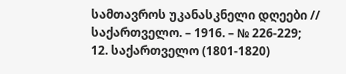სამთავროს უკანასკნელი დღეები // საქართველო. – 1916. – № 226-229;
12. საქართველო (1801-1820)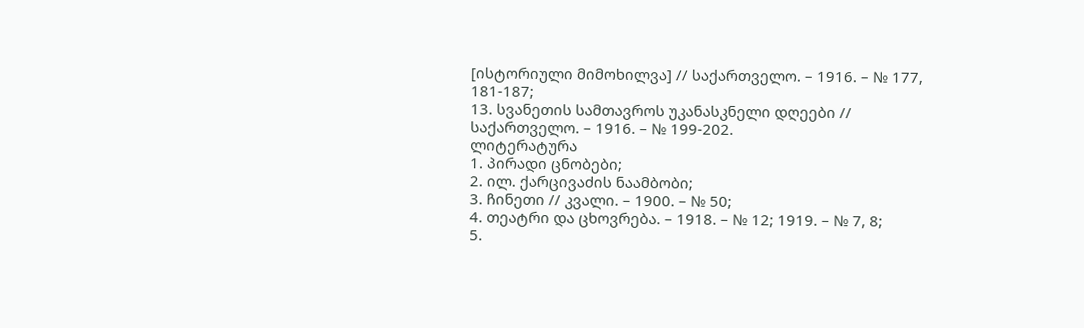[ისტორიული მიმოხილვა] // საქართველო. – 1916. – № 177, 181-187;
13. სვანეთის სამთავროს უკანასკნელი დღეები // საქართველო. – 1916. – № 199-202.
ლიტერატურა
1. პირადი ცნობები;
2. ილ. ქარცივაძის ნაამბობი;
3. ჩინეთი // კვალი. – 1900. – № 50;
4. თეატრი და ცხოვრება. – 1918. – № 12; 1919. – № 7, 8;
5.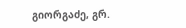გიორგაძე, გრ.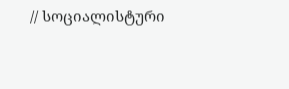// სოციალისტური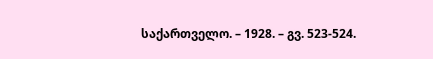საქართველო. – 1928. – გვ. 523-524.